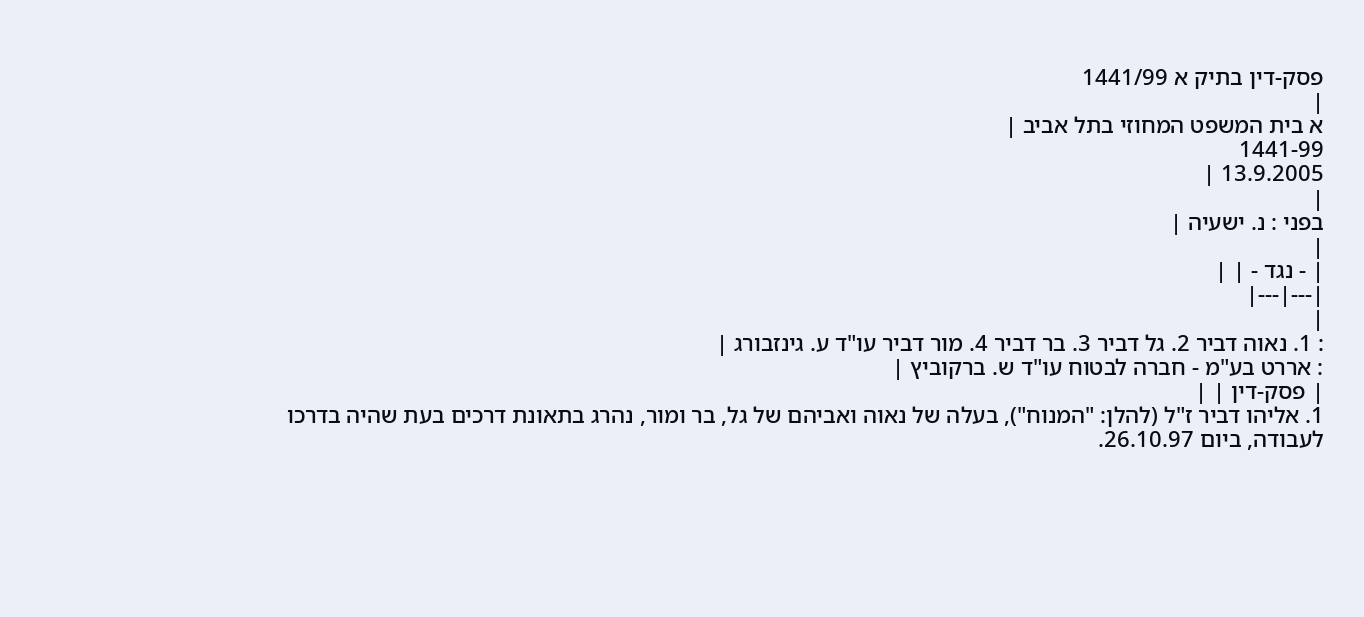פסק-דין בתיק א 1441/99
|
א בית המשפט המחוזי בתל אביב |
1441-99
13.9.2005 |
|
בפני : נ. ישעיה |
|
| - נגד - | |
|---|---|
|
: 1. נאוה דביר 2. גל דביר 3. בר דביר 4. מור דביר עו"ד ע. גינזבורג |
: אררט בע"מ - חברה לבטוח עו"ד ש. ברקוביץ |
| פסק-דין | |
1. אליהו דביר ז"ל (להלן: "המנוח"), בעלה של נאוה ואביהם של גל, בר ומור, נהרג בתאונת דרכים בעת שהיה בדרכו לעבודה, ביום 26.10.97.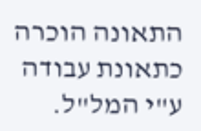התאונה הוכרה כתאונת עבודה ע"י המל"ל.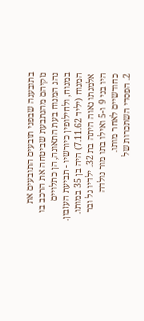בתובענה שבפני תובעים התובעים את נזקיהם מהנתבעת שביטחה את הרכב בו נהג המנוח בעת התאונה, הן כתלויים במנוח, ולחילופין כיורשיו - תביעת העזבון.
המנוח (יליד 7.11.62) היה בן 35 במותו. אלמנתו נאוה היתה בת 32. ילדיו גל ובר היו בני 9 ו-5 ואילו בתו מור נולדה כחודשיים לאחר מותו.
2. הפסדי השתכרות של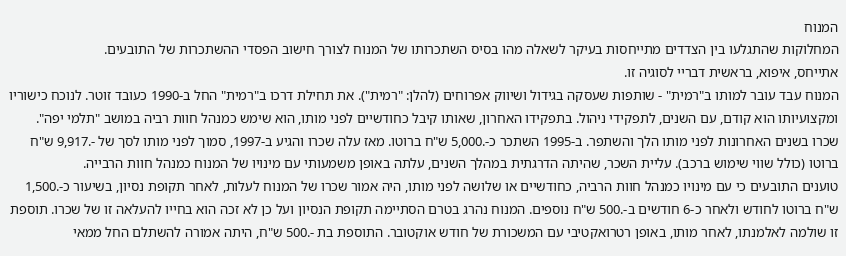המנוח
המחלוקות שהתגלעו בין הצדדים מתייחסות בעיקר לשאלה מהו בסיס השתכרותו של המנוח לצורך חישוב הפסדי ההשתכרות של התובעים.
אתייחס, איפוא, בראשית דבריי לסוגיה זו.
המנוח עבד עובר למותו ב"רמית" - שותפות שעסקה בגידול ושיווק אפרוחים (להלן: "רמית"). את תחילת דרכו ב"רמית" החל ב-1990 כעובד זוטר. לנוכח כישוריו ומקצועיותו הוא קודם, עם השנים, לתפקידי ניהול. בתפקידו האחרון, שאותו קיבל כחודשיים לפני מותו, הוא שימש כמנהל חוות רביה במושב "תלמי יפה".
שכרו בשנים האחרונות לפני מותו הלך והשתפר. ב-1995 השתכר כ-.5,000 ש"ח ברוטו. מאז עלה שכרו והגיע ב-1997, סמוך לפני מותו לסך של -.9,917 ש"ח ברוטו (כולל שווי שימוש ברכב). עליית השכר, שהיתה הדרגתית במהלך השנים, עלתה באופן משמעותי עם מינויו של המנוח כמנהל חוות הרבייה.
טוענים התובעים כי עם מינויו כמנהל חוות הרביה, כחודשיים או שלושה לפני מותו, היה אמור שכרו של המנוח לעלות, לאחר תקופת נסיון, בשיעור כ-.1,500 ש"ח ברוטו לחודש ולאחר כ-6 חודשים ב-.500 ש"ח נוספים. המנוח נהרג בטרם הסתיימה תקופת הנסיון ועל כן לא זכה הוא בחייו להעלאה זו של שכרו. תוספת זו שולמה לאלמנתו, לאחר מותו, באופן רטרואקטיבי עם המשכורת של חודש אוקטובר. התוספת בת -.500 ש"ח, היתה אמורה להשתלם החל ממאי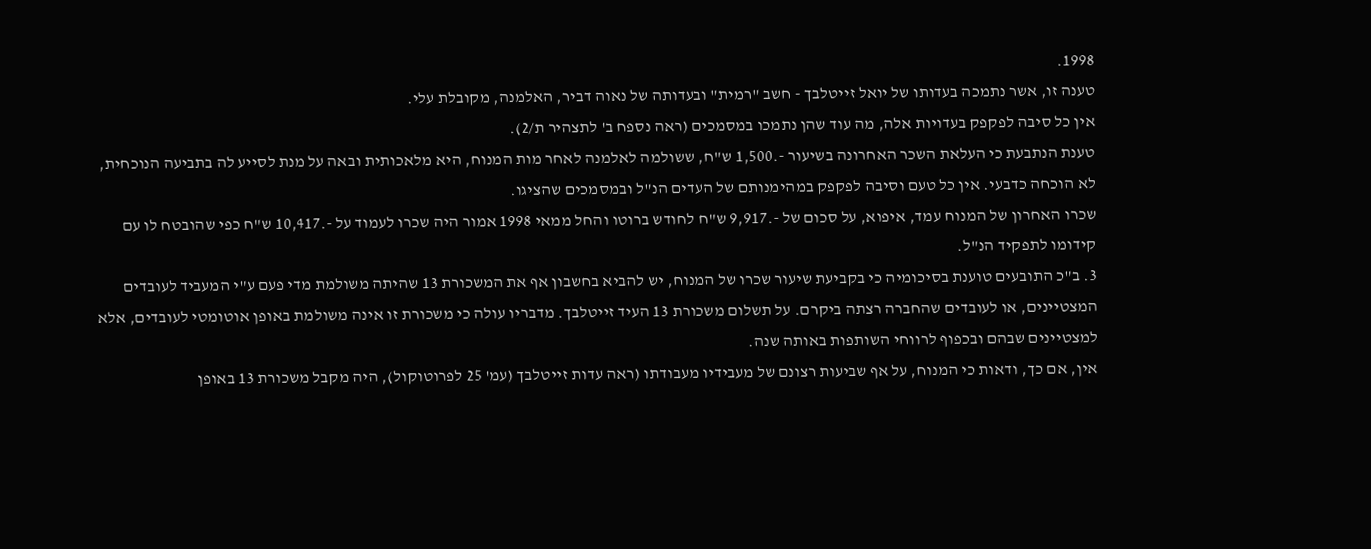1998.
טענה זו, אשר נתמכה בעדותו של יואל זייטלבך - חשב "רמית" ובעדותה של נאוה דביר, האלמנה, מקובלת עלי.
אין כל סיבה לפקפק בעדויות אלה, מה עוד שהן נתמכו במסמכים (ראה נספח ב' לתצהיר ת/2).
טענת הנתבעת כי העלאת השכר האחרונה בשיעור -.1,500 ש"ח, ששולמה לאלמנה לאחר מות המנוח, היא מלאכותית ובאה על מנת לסייע לה בתביעה הנוכחית, לא הוכחה כדבעי. אין כל טעם וסיבה לפקפק במהימנותם של העדים הנ"ל ובמסמכים שהציגו.
שכרו האחרון של המנוח עמד, איפוא, על סכום של -.9,917 ש"ח לחודש ברוטו והחל ממאי 1998 אמור היה שכרו לעמוד על -.10,417 ש"ח כפי שהובטח לו עם קידומו לתפקיד הנ"ל.
3. ב"כ התובעים טוענת בסיכומיה כי בקביעת שיעור שכרו של המנוח, יש להביא בחשבון אף את המשכורת 13 שהיתה משולמת מדי פעם ע"י המעביד לעובדים המצטיינים, או לעובדים שהחברה רצתה ביקרם. על תשלום משכורת 13 העיד זייטלבך. מדבריו עולה כי משכורת זו אינה משולמת באופן אוטומטי לעובדים, אלא למצטיינים שבהם ובכפוף לרווחי השותפות באותה שנה.
אין, אם כך, ודאות כי המנוח, על אף שביעות רצונם של מעבידיו מעבודתו (ראה עדות זייטלבך (עמ' 25 לפרוטוקול), היה מקבל משכורת 13 באופן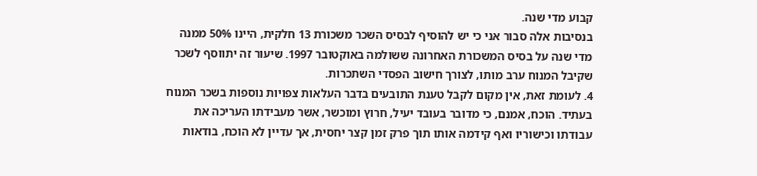קבוע מדי שנה.
בנסיבות אלה סבור אני כי יש להוסיף לבסיס השכר משכורת 13 חלקית, היינו 50% ממנה מדי שנה על בסיס המשכורת האחרונה ששולמה באוקטובר 1997. שיעור זה יתווסף לשכר שקיבל המנוח ערב מותו, לצורך חישוב הפסדי השתכרות.
4. לעומת זאת, אין מקום לקבל טענת התובעים בדבר העלאות צפויות נוספות בשכר המנוח בעתיד. הוכח, אמנם, כי מדובר בעובד יעיל, חרוץ ומוכשר, אשר מעבידתו העריכה את עבודתו וכישוריו ואף קידמה אותו תוך פרק זמן קצר יחסית, אך עדיין לא הוכח, בודאות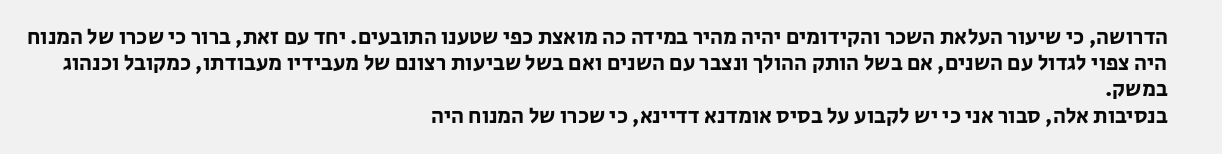הדרושה, כי שיעור העלאת השכר והקידומים יהיה מהיר במידה כה מואצת כפי שטענו התובעים. יחד עם זאת, ברור כי שכרו של המנוח היה צפוי לגדול עם השנים, אם בשל הותק ההולך ונצבר עם השנים ואם בשל שביעות רצונם של מעבידיו מעבודתו, כמקובל וכנהוג במשק.
בנסיבות אלה, סבור אני כי יש לקבוע על בסיס אומדנא דדיינא, כי שכרו של המנוח היה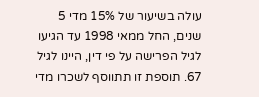עולה בשיעור של 15% מדי 5 שנים, החל ממאי 1998 עד הגיעו לגיל הפרישה על פי דין, היינו לגיל 67. תוספת זו תתווסף לשכרו מדי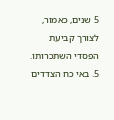5 שנים, כאמור, לצורך קביעת הפסדי השתכרותו.
5. באי כח הצדדים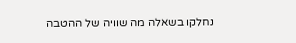נחלקו בשאלה מה שוויה של ההטבה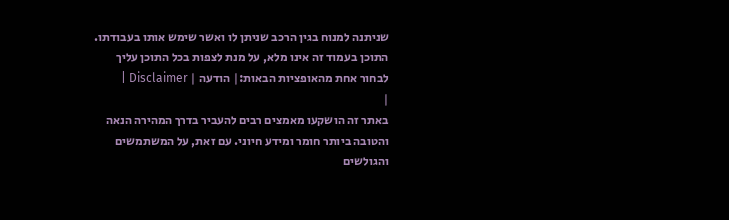שניתנה למנוח בגין הרכב שניתן לו ואשר שימש אותו בעבודתו.
התוכן בעמוד זה אינו מלא, על מנת לצפות בכל התוכן עליך לבחור אחת מהאופציות הבאות:| הודעה | Disclaimer |
|
באתר זה הושקעו מאמצים רבים להעביר בדרך המהירה הנאה והטובה ביותר חומר ומידע חיוני. עם זאת, על המשתמשים והגולשים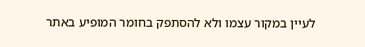לעיין במקור עצמו ולא להסתפק בחומר המופיע באתר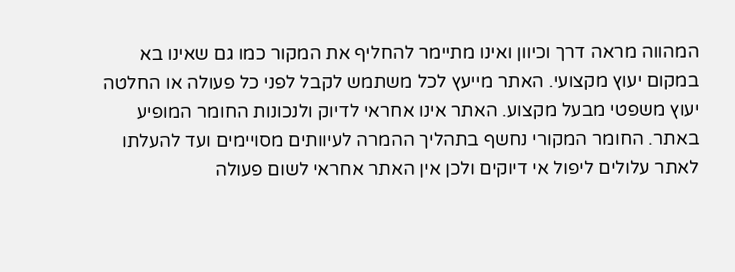המהווה מראה דרך וכיוון ואינו מתיימר להחליף את המקור כמו גם שאינו בא במקום יעוץ מקצועי. האתר מייעץ לכל משתמש לקבל לפני כל פעולה או החלטה יעוץ משפטי מבעל מקצוע. האתר אינו אחראי לדיוק ולנכונות החומר המופיע באתר. החומר המקורי נחשף בתהליך ההמרה לעיוותים מסויימים ועד להעלתו לאתר עלולים ליפול אי דיוקים ולכן אין האתר אחראי לשום פעולה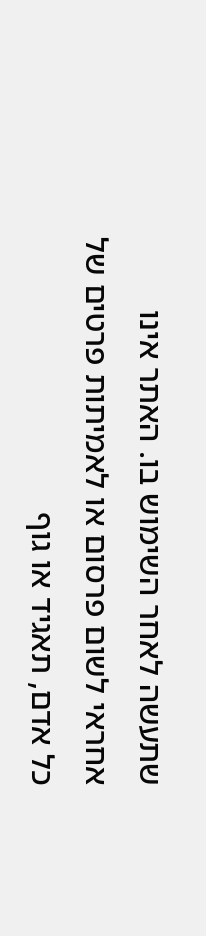שתעשה לאחר השימוש בו. האתר אינו אחראי לשום פרסום או לאמיתות פרטים של כל אדם, תאגיד או גוף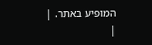המופיע באתר. |
|